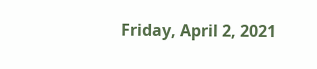Friday, April 2, 2021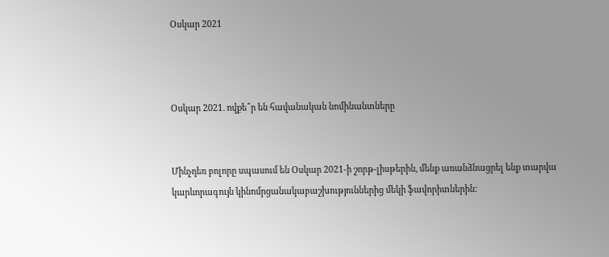Օսկար 2021



Օսկար 2021. ովքե՞ր են հավանական նոմինանտները


Մինչդեռ բոլորը սպասում են Օսկար 2021-ի շորթ-լիսթերին, մենք առանձնացրել ենք տարվա կարևորագույն կինոմրցանակաբաշխություններից մեկի ֆավորիտներին: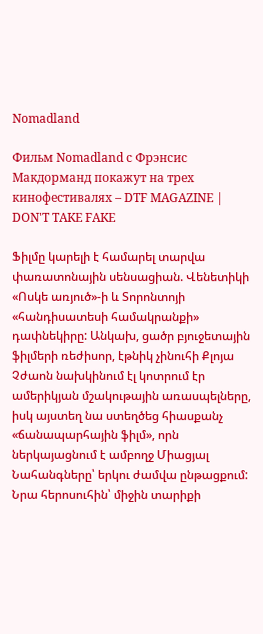Nomadland

Фильм Nomadland с Фрэнсис Макдорманд покажут на трех кинофестивалях – DTF MAGAZINE | DON'T TAKE FAKE

Ֆիլմը կարելի է համարել տարվա փառատոնային սենսացիան. Վենետիկի «Ոսկե առյուծ»-ի և Տորոնտոյի «հանդիսատեսի համակրանքի» դափնեկիրը: Անկախ, ցածր բյուջետային ֆիլմերի ռեժիսոր, էթնիկ չինուհի Քլոյա Չժաոն նախկինում էլ կոտրում էր ամերիկյան մշակութային առասպելները, իսկ այստեղ նա ստեղծեց հիասքանչ «ճանապարհային ֆիլմ», որն ներկայացնում է ամբողջ Միացյալ Նահանգները՝ երկու ժամվա ընթացքում: Նրա հերոսուհին՝ միջին տարիքի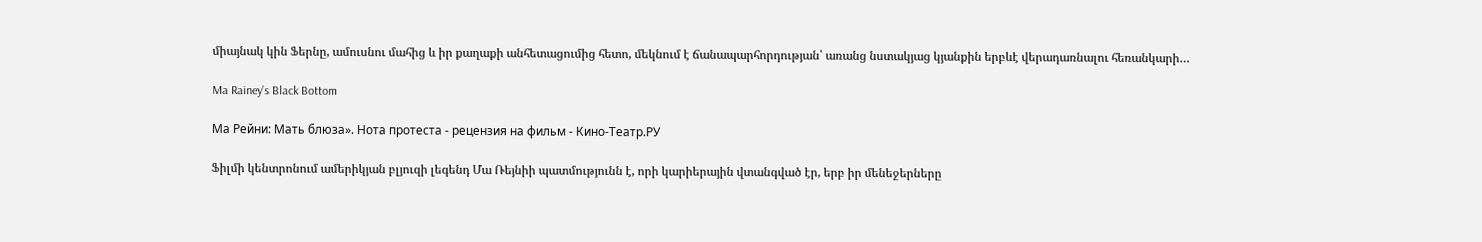միայնակ կին Ֆերնը, ամուսնու մահից և իր քաղաքի անհետացումից հետո, մեկնում է ճանապարհորդության՝ առանց նստակյաց կյանքին երբևէ վերադառնալու հեռանկարի…

Ma Rainey’s Black Bottom

Ма Рейни: Мать блюза». Нота протеста - рецензия на фильм - Кино-Театр.РУ

Ֆիլմի կենտրոնում ամերիկյան բլյուզի լեգենդ Մա Ռեյնիի պատմությունն է, որի կարիերային վտանգված էր, երբ իր մենեջերները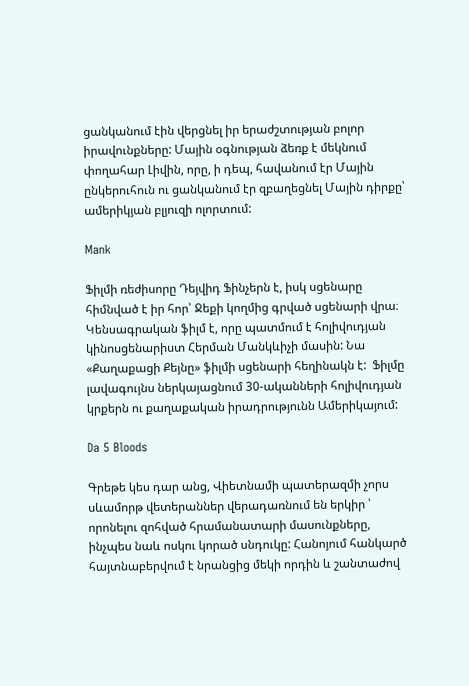ցանկանում էին վերցնել իր երաժշտության բոլոր իրավունքները: Մային օգնության ձեռք է մեկնում փողահար Լիվին, որը, ի դեպ, հավանում էր Մային ընկերուհուն ու ցանկանում էր զբաղեցնել Մային դիրքը՝ ամերիկյան բլյուզի ոլորտում:

Mank

Ֆիլմի ռեժիսորը Դեյվիդ Ֆինչերն է, իսկ սցենարը հիմնված է իր հոր՝ Ջեքի կողմից գրված սցենարի վրա։ Կենսագրական ֆիլմ է, որը պատմում է հոլիվուդյան կինոսցենարիստ Հերման Մանկևիչի մասին: Նա «Քաղաքացի Քեյնը» ֆիլմի սցենարի հեղինակն է:  Ֆիլմը լավագույնս ներկայացնում 30-ականների հոլիվուդյան կրքերն ու քաղաքական իրադրությունն Ամերիկայում:

Da 5 Bloods

Գրեթե կես դար անց, Վիետնամի պատերազմի չորս սևամորթ վետերաններ վերադառնում են երկիր ՝ որոնելու զոհված հրամանատարի մասունքները, ինչպես նաև ոսկու կորած սնդուկը: Հանոյում հանկարծ հայտնաբերվում է նրանցից մեկի որդին և շանտաժով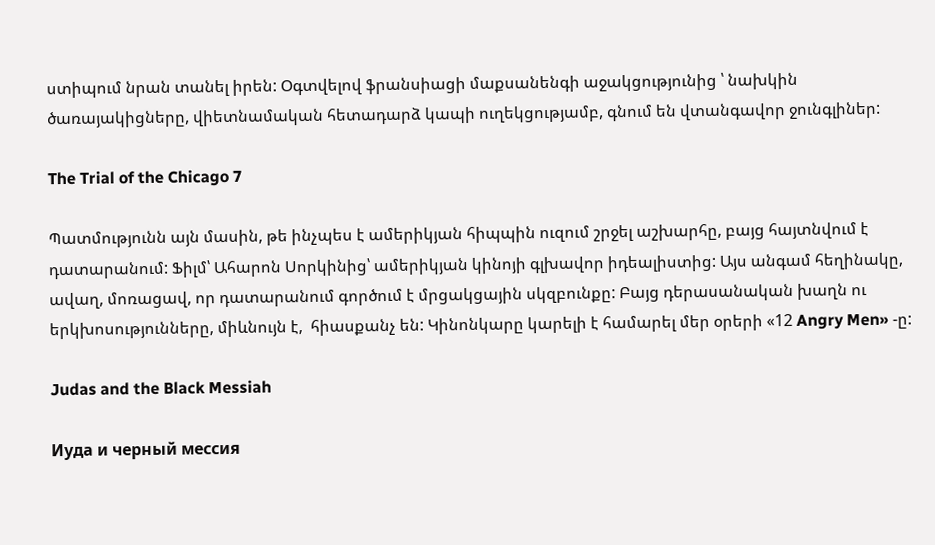ստիպում նրան տանել իրեն: Օգտվելով ֆրանսիացի մաքսանենգի աջակցությունից ՝ նախկին ծառայակիցները, վիետնամական հետադարձ կապի ուղեկցությամբ, գնում են վտանգավոր ջունգլիներ:

The Trial of the Chicago 7

Պատմությունն այն մասին, թե ինչպես է ամերիկյան հիպպին ուզում շրջել աշխարհը, բայց հայտնվում է դատարանում: Ֆիլմ՝ Ահարոն Սորկինից՝ ամերիկյան կինոյի գլխավոր իդեալիստից: Այս անգամ հեղինակը, ավաղ, մոռացավ, որ դատարանում գործում է մրցակցային սկզբունքը: Բայց դերասանական խաղն ու երկխոսությունները, միևնույն է,  հիասքանչ են: Կինոնկարը կարելի է համարել մեր օրերի «12 Angry Men» -ը:

Judas and the Black Messiah

Иуда и черный мессия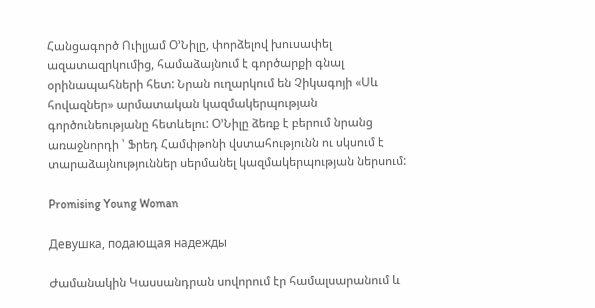Հանցագործ Ուիլյամ Օ’Նիլը, փորձելով խուսափել ազատազրկումից, համաձայնում է գործարքի գնալ օրինապահների հետ: Նրան ուղարկում են Չիկագոյի «Սև հովազներ» արմատական կազմակերպության գործունեությանը հետևելու: Օ’Նիլը ձեռք է բերում նրանց առաջնորդի ՝ Ֆրեդ Համփթոնի վստահությունն ու սկսում է տարաձայնություններ սերմանել կազմակերպության ներսում:

Promising Young Woman

Девушка, подающая надежды

Ժամանակին Կասսանդրան սովորում էր համալսարանում և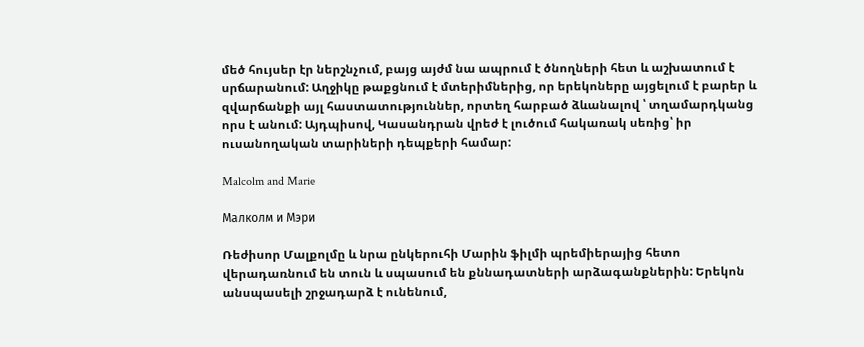մեծ հույսեր էր ներշնչում, բայց այժմ նա ապրում է ծնողների հետ և աշխատում է սրճարանում: Աղջիկը թաքցնում է մտերիմներից, որ երեկոները այցելում է բարեր և զվարճանքի այլ հաստատություններ, որտեղ հարբած ձևանալով ՝ տղամարդկանց որս է անում: Այդպիսով, Կասանդրան վրեժ է լուծում հակառակ սեռից՝ իր ուսանողական տարիների դեպքերի համար:

Malcolm and Marie

Малколм и Мэри

Ռեժիսոր Մալքոլմը և նրա ընկերուհի Մարին ֆիլմի պրեմիերայից հետո վերադառնում են տուն և սպասում են քննադատների արձագանքներին: Երեկոն անսպասելի շրջադարձ է ունենում,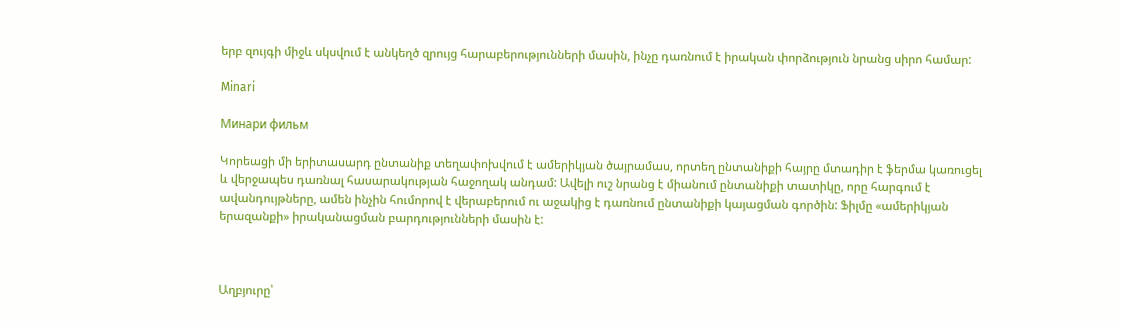երբ զույգի միջև սկսվում է անկեղծ զրույց հարաբերությունների մասին, ինչը դառնում է իրական փորձություն նրանց սիրո համար:

Minari

Минари фильм

Կորեացի մի երիտասարդ ընտանիք տեղափոխվում է ամերիկյան ծայրամաս, որտեղ ընտանիքի հայրը մտադիր է ֆերմա կառուցել և վերջապես դառնալ հասարակության հաջողակ անդամ: Ավելի ուշ նրանց է միանում ընտանիքի տատիկը, որը հարգում է ավանդույթները, ամեն ինչին հումորով է վերաբերում ու աջակից է դառնում ընտանիքի կայացման գործին: Ֆիլմը «ամերիկյան երազանքի» իրականացման բարդությունների մասին է:



Աղբյուրը՝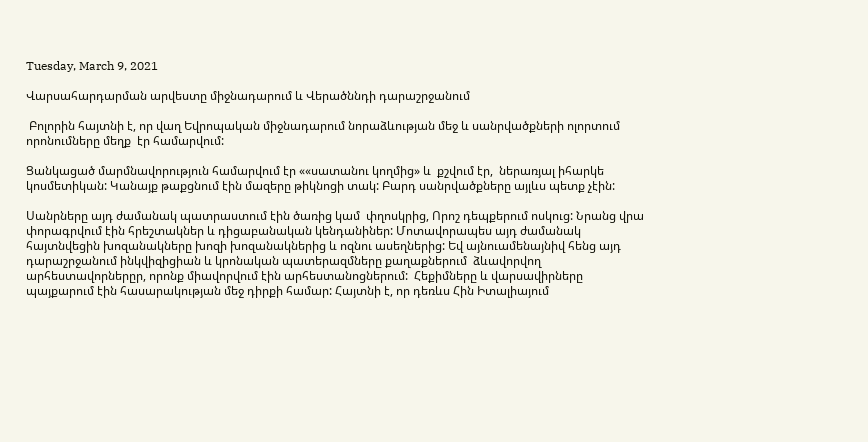Tuesday, March 9, 2021

Վարսահարդարման արվեստը միջնադարում և Վերածննդի դարաշրջանում

 Բոլորին հայտնի է, որ վաղ Եվրոպական միջնադարում նորաձևության մեջ և սանրվածքների ոլորտում որոնումները մեղք  էր համարվում:

Ցանկացած մարմնավորություն համարվում էր ««սատանու կողմից» և  քշվում էր,  ներառյալ իհարկե կոսմետիկան: Կանայք թաքցնում էին մազերը թիկնոցի տակ: Բարդ սանրվածքները այլևս պետք չէին:

Սանրները այդ ժամանակ պատրաստում էին ծառից կամ  փղոսկրից, Որոշ դեպքերում ոսկուց: Նրանց վրա փորագրվում էին հրեշտակներ և դիցաբանական կենդանիներ: Մոտավորապես այդ ժամանակ հայտնվեցին խոզանակները խոզի խոզանակներից և ոզնու ասեղներից: Եվ այնուամենայնիվ հենց այդ դարաշրջանում ինկվիզիցիան և կրոնական պատերազմները քաղաքներում  ձևավորվող արհեստավորներըր, որոնք միավորվում էին արհեստանոցներում:  Հեքիմները և վարսավիրները պայքարում էին հասարակության մեջ դիրքի համար: Հայտնի է, որ դեռևս Հին Իտալիայում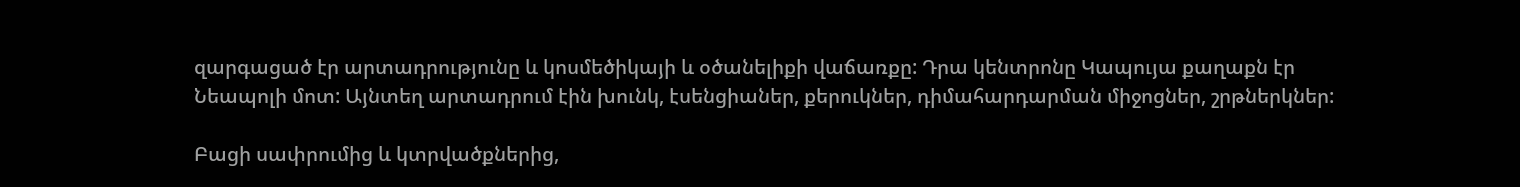զարգացած էր արտադրությունը և կոսմեծիկայի և օծանելիքի վաճառքը: Դրա կենտրոնը Կապույա քաղաքն էր Նեապոլի մոտ: Այնտեղ արտադրում էին խունկ, էսենցիաներ, քերուկներ, դիմահարդարման միջոցներ, շրթներկներ:

Բացի սափրումից և կտրվածքներից,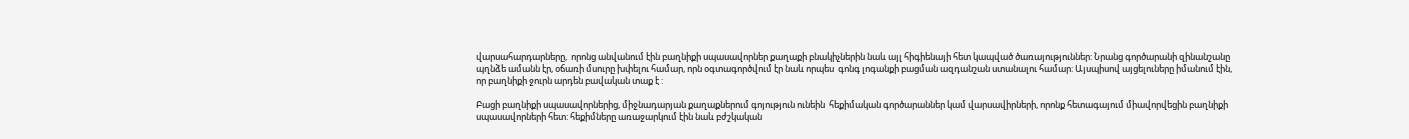վարսահարդարները,  որոնց անվանում էին բաղնիքի սպասավորներ քաղաքի բնակիչներին նաև այլ հիգիենայի հետ կապված ծառայություններ: Նրանց գործարանի զինանշանը պղնձե ամանն էր, օճառի մսուրը խփելու համար, որն օգտագործվում էր նաև որպես  գոնգ լոգանքի բացման ազդանշան ստանալու համար: Այսպիսով այցելուները իմանում էին, որ բաղնիքի ջուրն արդեն բավական տաք է :

Բացի բաղնիքի սպասավորներից, միջնադարյան քաղաքներում գոյություն ունեին  հեքիմական գործարաններ կամ վարսավիրների, որոնք հետագայում միավորվեցին բաղնիքի սպասավորների հետ: հեքիմները առաջարկում էին նաև բժշկական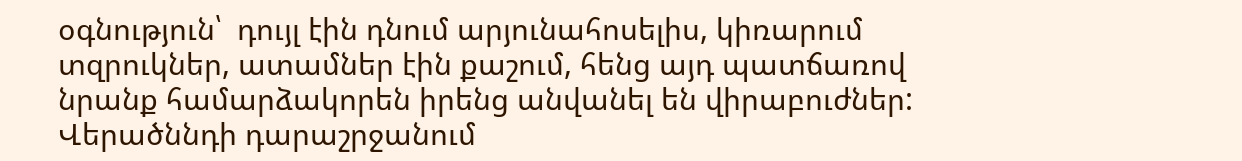օգնություն՝  դույլ էին դնում արյունահոսելիս, կիռարում տզրուկներ, ատամներ էին քաշում, հենց այդ պատճառով նրանք համարձակորեն իրենց անվանել են վիրաբուժներ: Վերածննդի դարաշրջանում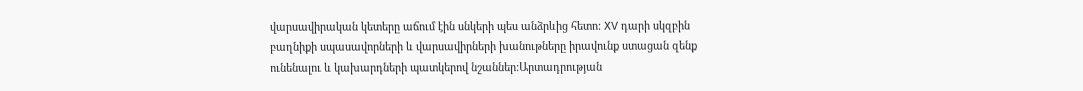վարսավիրական կետերը աճում էին սնկերի պես անձրևից հետո: XV դարի սկզբին բաղնիքի սպասավորների և վարսավիրների խանութները իրավունք ստացան զենք ունենալու և կախարդների պատկերով նշաններ:Արտադրության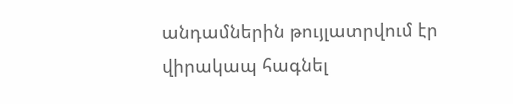անդամներին թույլատրվում էր վիրակապ հագնել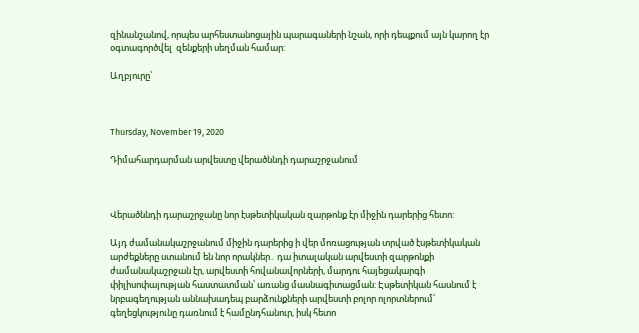զինանշանով, որպես արհեստանոցային պարագաների նշան, որի դեպքում այն կարող էր օգտագործվել  զենքերի սեղման համար:

Աղբյուրը՝



Thursday, November 19, 2020

Դիմահարդարման արվեստը վերածննդի դարաշրջանում



Վերածննդի դարաշրջանը նոր էսթետիկական զարթոնք էր միջին դարերից հետո:

Այդ ժամանակաշրջանում միջին դարերից ի վեր մոռացության տրված էսթետիկական արժեքները ստանում են նոր որակներ․ դա իտալական արվեստի զարթոնքի ժամանակաշրջան էր, արվեստի հովանավորների, մարդու հայեցակարգի փիլիսոփայության հաստատման՝ առանց մասնագիտացման: Էսթետիկան հասնում է նրբագեղության աննախադեպ բարձունքների արվեստի բոլոր ոլորտներում՝ գեղեցկությունը դառնում է համընդհանուր, իսկ հետո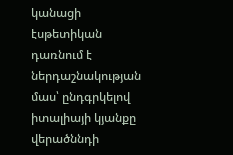կանացի էսթետիկան դառնում է ներդաշնակության մաս՝ ընդգրկելով իտալիայի կյանքը վերածննդի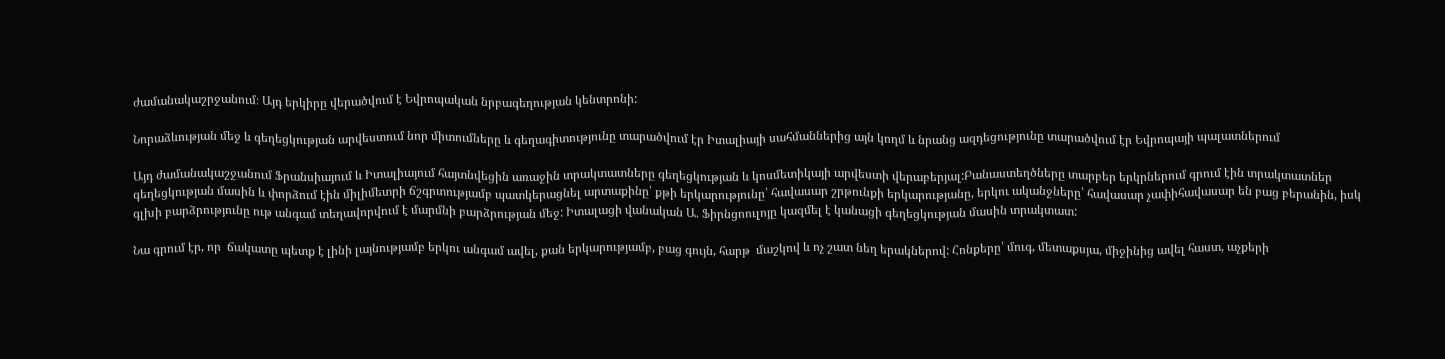ժամանակաշրջանում։ Այդ երկիրը վերածվում է Եվրոպական նրբագեղության կենտրոնի:

Նորաձևության մեջ և գեղեցկության արվեստում նոր միտումները և գեղագիտությունը տարածվում էր Իտալիայի սահմաններից այն կողմ և նրանց ազդեցությունը տարածվում էր Եվրոպայի պալատներում

Այդ ժամանակաշջանում Ֆրանսիայում և Իտալիայում հայտնվեցին առաջին տրակտատները գեղեցկության և կոսմետիկայի արվեստի վերաբերյալ:Բանաստեղծները տարբեր երկրներում գրում էին տրակտատներ գեղեցկության մասին և փորձում էին միլիմետրի ճշգրտությամբ պատկերացնել արտաքինը՝ քթի երկարությունը՝ հավասար շրթունքի երկարությանը, երկու ականջները՝ հավասար չափիհավասար են բաց բերանին, իսկ գլխի բարձրությունը ութ անգամ տեղավորվում է մարմնի բարձրության մեջ: Իտալացի վանական Ա. Ֆիրնցոուլոյը կազմել է կանացի գեղեցկության մասին տրակտատ:

Նա գրում էր, որ  ճակատը պետք է լինի լայնությամբ երկու անգամ ավել, քան երկարությամբ, բաց գույն, հարթ  մաշկով և ոչ շատ նեղ երակներով: Հոնքերը՝ մուգ, մետաքսյա, միջինից ավել հաստ, աչքերի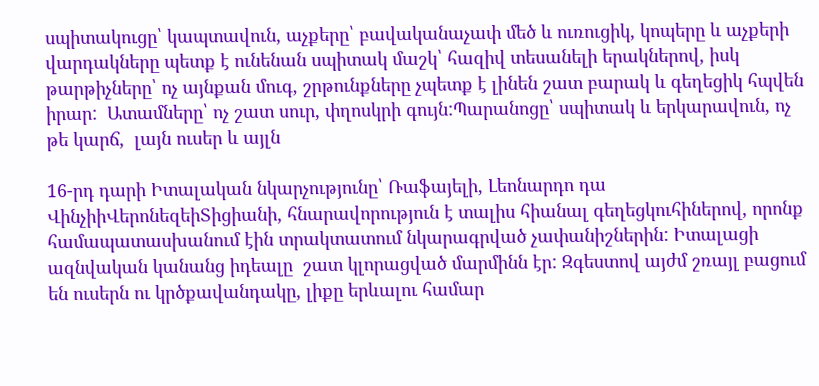սպիտակուցը՝ կապտավուն, աչքերը՝ բավականաչափ մեծ և ուռուցիկ, կոպերը և աչքերի վարդակները պետք է ունենան սպիտակ մաշկ՝ հազիվ տեսանելի երակներով, իսկ թարթիչները՝ ոչ այնքան մուգ, շրթունքները չպետք է լինեն շատ բարակ և գեղեցիկ հպվեն իրար:  Ատամները՝ ոչ շատ սուր, փղոսկրի գույն:Պարանոցը՝ սպիտակ և երկարավուն, ոչ թե կարճ,  լայն ուսեր և այլն

16-րդ դարի Իտալական նկարչությունը՝ Ռաֆայելի, Լեոնարդո դա ՎինչիիՎերոնեզեիՏիցիանի, հնարավորություն է տալիս հիանալ գեղեցկուհիներով, որոնք համապատասխանում էին տրակտատում նկարագրված չափանիշներին: Իտալացի ազնվական կանանց իդեալը  շատ կլորացված մարմինն էր: Զգեստով այժմ շռայլ բացում են ուսերն ու կրծքավանդակը, լիքը երևալու համար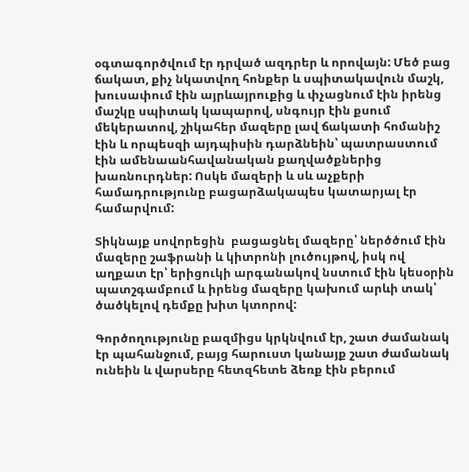օգտագործվում էր դրված ազդրեր և որովայն: Մեծ բաց ճակատ, քիչ նկատվող հոնքեր և սպիտակավուն մաշկ,  խուսափում էին այրևայրուքից և փչացնում էին իրենց մաշկը սպիտակ կապարով, սնգույր էին քսում մեկերատով, շիկահեր մազերը լավ ճակատի հոմանիշ էին և որպեսզի այդպիսին դարձնեին՝ պատրաստում էին ամենաանհավանական քաղվածքներից խառնուրդներ: Ոսկե մազերի և սև աչքերի համադրությունը բացարձակապես կատարյալ էր համարվում:

Տիկնայք սովորեցին  բացացնել մազերը՝ ներծծում էին մազերը շաֆրանի և կիտրոնի լուծույթով, իսկ ով աղքատ էր՝ երիցուկի արգանակով նստում էին կեսօրին պատշգամբում և իրենց մազերը կախում արևի տակ՝  ծածկելով դեմքը խիտ կտորով:

Գործողությունը բազմիցս կրկնվում էր, շատ ժամանակ էր պահանջում, բայց հարուստ կանայք շատ ժամանակ ունեին և վարսերը հետզհետե ձեռք էին բերում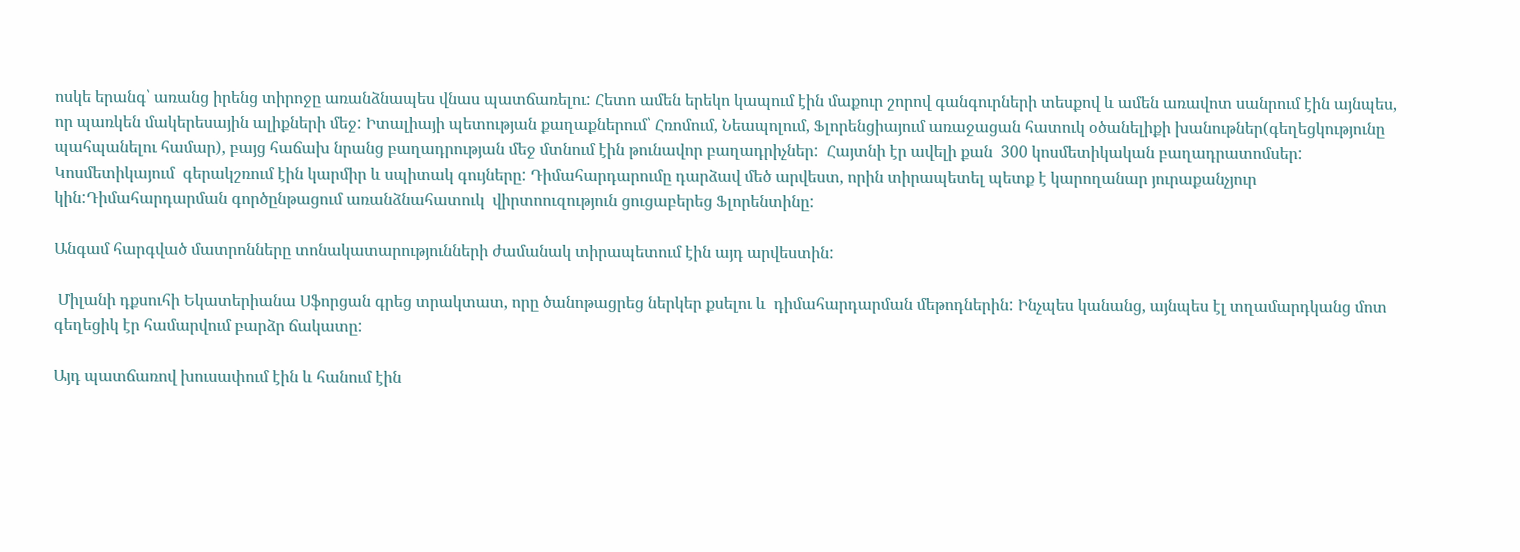ոսկե երանգ՝ առանց իրենց տիրոջը առանձնապես վնաս պատճառելու: Հետո ամեն երեկո կապում էին մաքուր շորով գանգուրների տեսքով և ամեն առավոտ սանրում էին այնպես, որ պառկեն մակերեսային ալիքների մեջ: Իտալիայի պետության քաղաքներում՝ Հռոմում, Նեապոլում, Ֆլորենցիայում առաջացան հատուկ օծանելիքի խանութներ(գեղեցկությունը պահպանելու համար), բայց հաճախ նրանց բաղադրության մեջ մտնում էին թունավոր բաղադրիչներ:  Հայտնի էր ավելի քան  300 կոսմետիկական բաղադրատոմսեր: Կոսմետիկայում  գերակշռում էին կարմիր և սպիտակ գույները: Դիմահարդարումը դարձավ մեծ արվեստ, որին տիրապետել պետք է կարողանար յուրաքանչյուր կին:Դիմահարդարման գործընթացում առանձնահատուկ  վիրտոուզություն ցուցաբերեց Ֆլորենտինը:

Անգամ հարգված մատրոնները տոնակատարությունների ժամանակ տիրապետում էին այդ արվեստին:

 Միլանի դքսուհի Եկատերիանա Սֆորցան գրեց տրակտատ, որը ծանոթացրեց ներկեր քսելու և  դիմահարդարման մեթոդներին: Ինչպես կանանց, այնպես էլ տղամարդկանց մոտ գեղեցիկ էր համարվում բարձր ճակատը:

Այդ պատճառով խուսափում էին և հանում էին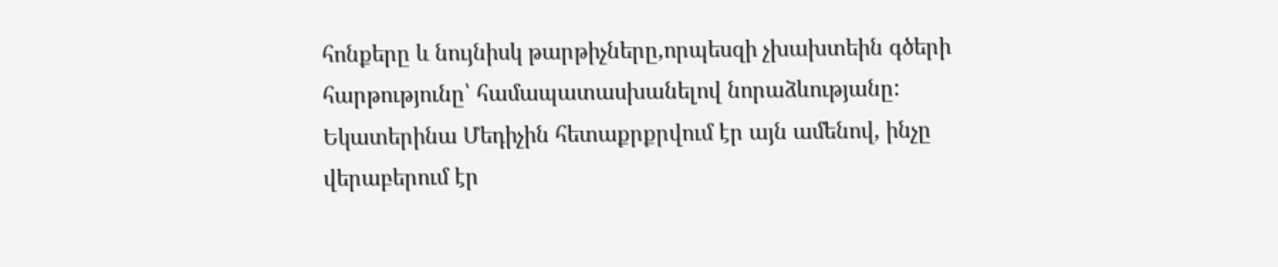հոնքերը և նույնիսկ թարթիչները,որպեսզի չխախտեին գծերի հարթությունը՝ համապատասխանելով նորաձևությանը: Եկատերինա Մեդիչին հետաքրքրվում էր այն ամենով, ինչը վերաբերում էր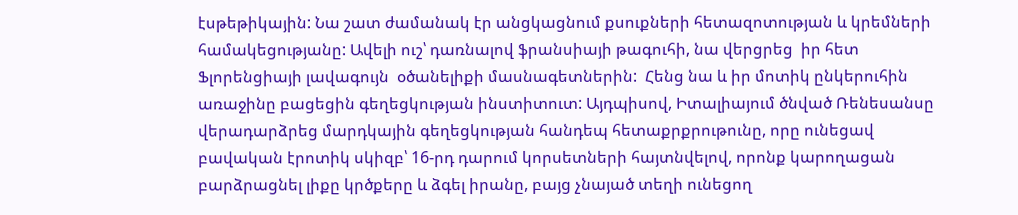էսթեթիկային: Նա շատ ժամանակ էր անցկացնում քսուքների հետազոտության և կրեմների համակեցությանը: Ավելի ուշ՝ դառնալով ֆրանսիայի թագուհի, նա վերցրեց  իր հետ Ֆլորենցիայի լավագույն  օծանելիքի մասնագետներին:  Հենց նա և իր մոտիկ ընկերուհին առաջինը բացեցին գեղեցկության ինստիտուտ: Այդպիսով, Իտալիայում ծնված Ռենեսանսը վերադարձրեց մարդկային գեղեցկության հանդեպ հետաքրքրութունը, որը ունեցավ  բավական էրոտիկ սկիզբ՝ 16-րդ դարում կորսետների հայտնվելով, որոնք կարողացան բարձրացնել լիքը կրծքերը և ձգել իրանը, բայց չնայած տեղի ունեցող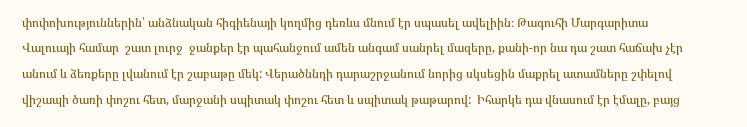փոփոխություններին՝ անձնական հիգիենայի կողմից դեռևս մնում էր սպասել ավելիին։ Թագուհի Մարգարիտա Վալուայի համար  շատ լուրջ  ջանքեր էր պահանջում ամեն անգամ սանրել մազերը, քանի-որ նա դա շատ հաճախ չէր անում և ձեռքերը լվանում էր շաբաթը մեկ: Վերածննդի դարաշրջանում նորից սկսեցին մաքրել ատամները շփելով վիշապի ծառի փոշու հետ, մարջանի սպիտակ փոշու հետ և սպիտակ թաթարով:  Իհարկե դա վնասում էր էմալը, բայց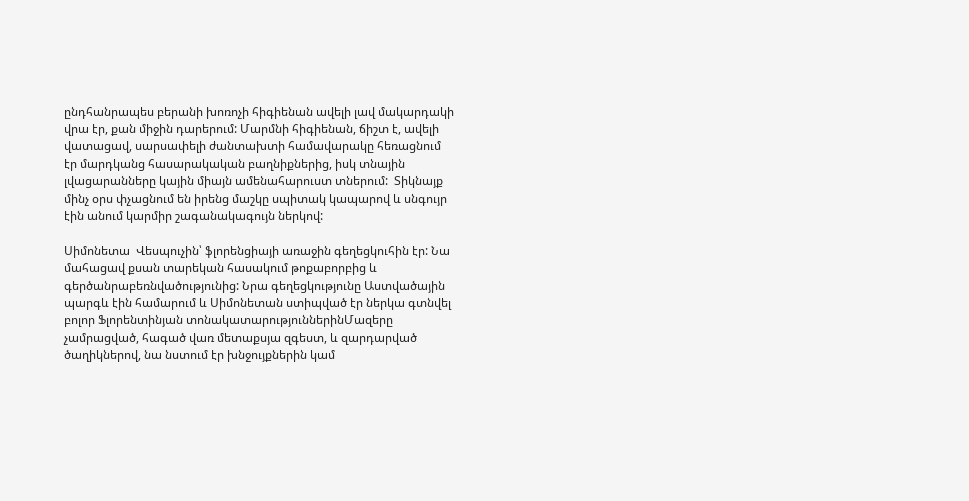ընդհանրապես բերանի խոռոչի հիգիենան ավելի լավ մակարդակի վրա էր, քան միջին դարերում: Մարմնի հիգիենան, ճիշտ է, ավելի վատացավ, սարսափելի ժանտախտի համավարակը հեռացնում էր մարդկանց հասարակական բաղնիքներից, իսկ տնային  լվացարանները կային միայն ամենահարուստ տներում:  Տիկնայք մինչ օրս փչացնում են իրենց մաշկը սպիտակ կապարով և սնգույր էին անում կարմիր շագանակագույն ներկով:

Սիմոնետա  Վեսպուչին՝ ֆլորենցիայի առաջին գեղեցկուհին էր: Նա մահացավ քսան տարեկան հասակում թոքաբորբից և գերծանրաբեռնվածությունից: Նրա գեղեցկությունը Աստվածային պարգև էին համարում և Սիմոնետան ստիպված էր ներկա գտնվել բոլոր Ֆլորենտինյան տոնակատարություններինՄազերը չամրացված, հագած վառ մետաքսյա զգեստ, և զարդարված ծաղիկներով, նա նստում էր խնջույքներին կամ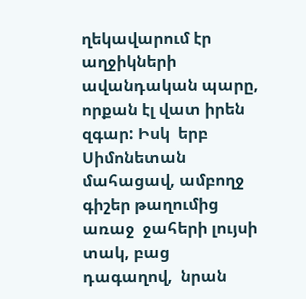ղեկավարում էր աղջիկների ավանդական պարը, որքան էլ վատ իրեն զգար: Իսկ  երբ Սիմոնետան մահացավ, ամբողջ գիշեր թաղումից առաջ  ջահերի լույսի տակ, բաց  դագաղով,  նրան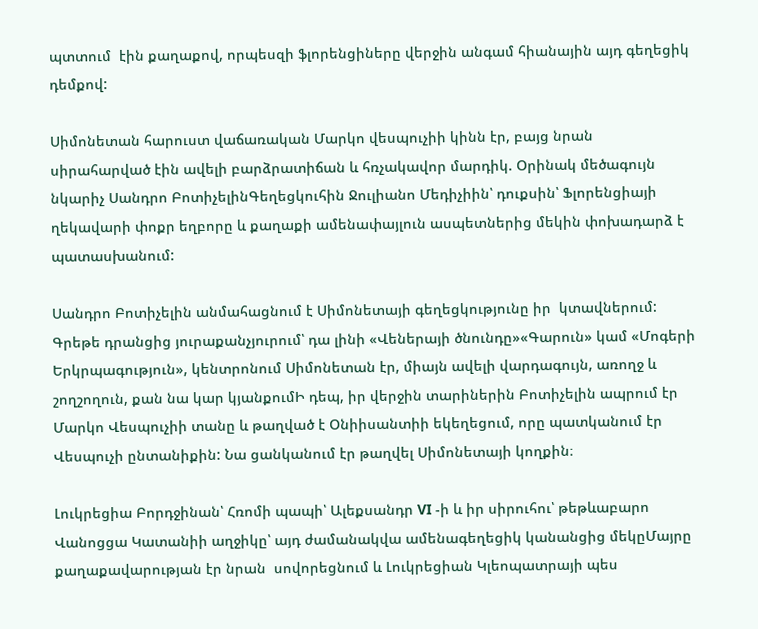պտտում  էին քաղաքով, որպեսզի ֆլորենցիները վերջին անգամ հիանային այդ գեղեցիկ դեմքով:

Սիմոնետան հարուստ վաճառական Մարկո վեսպուչիի կինն էր, բայց նրան սիրահարված էին ավելի բարձրատիճան և հռչակավոր մարդիկ. Օրինակ մեծագույն նկարիչ Սանդրո ԲոտիչելինԳեղեցկուհին Ջուլիանո Մեդիչիին՝ դուքսին՝ Ֆլորենցիայի ղեկավարի փոքր եղբորը և քաղաքի ամենափայլուն ասպետներից մեկին փոխադարձ է պատասխանում:

Սանդրո Բոտիչելին անմահացնում է Սիմոնետայի գեղեցկությունը իր  կտավներում: Գրեթե դրանցից յուրաքանչյուրում՝ դա լինի «Վեներայի ծնունդը»«Գարուն» կամ «Մոգերի Երկրպագություն», կենտրոնում Սիմոնետան էր, միայն ավելի վարդագույն, առողջ և շողշողուն, քան նա կար կյանքումԻ դեպ, իր վերջին տարիներին Բոտիչելին ապրում էր Մարկո Վեսպուչիի տանը և թաղված է Օնիիսանտիի եկեղեցում, որը պատկանում էր Վեսպուչի ընտանիքին: Նա ցանկանում էր թաղվել Սիմոնետայի կողքին։

Լուկրեցիա Բորդջինան՝ Հռոմի պապի՝ Ալեքսանդր VI -ի և իր սիրուհու՝ թեթևաբարո Վանոցցա Կատանիի աղջիկը՝ այդ ժամանակվա ամենագեղեցիկ կանանցից մեկըՄայրը քաղաքավարության էր նրան  սովորեցնում և Լուկրեցիան Կլեոպատրայի պես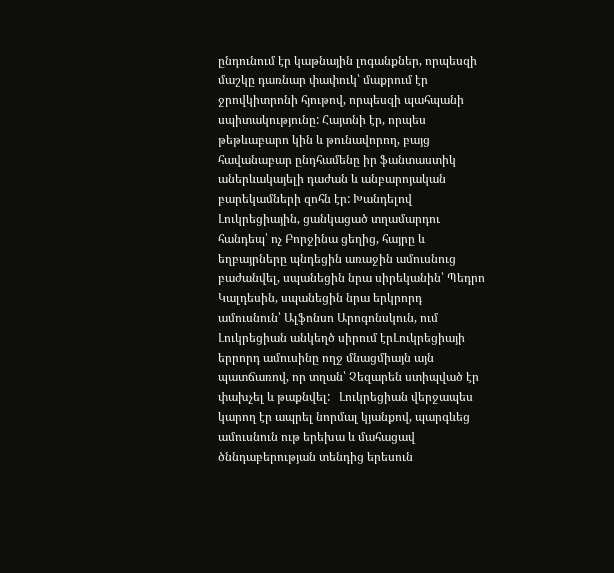ընդունում էր կաթնային լոգանքներ, որպեսզի մաշկը դառնար փափուկ՝ մաքրում էր ջրովկիտրոնի հյութով, որպեսզի պահպանի սպիտակությունը: Հայտնի էր, որպես թեթևաբարո կին և թունավորող, բայց հավանաբար ընդհամենը իր ֆանտաստիկ աներևակայելի դաժան և անբարոյական բարեկամների զոհն էր: Խանդելով Լուկրեցիային, ցանկացած տղամարդու հանդեպ՝ ոչ Բորջինա ցեղից, հայրը և եղբայրները պնդեցին առաջին ամուսնուց բաժանվել, սպանեցին նրա սիրեկանին՝ Պեդրո Կալդեսին, սպանեցին նրա երկրորդ ամուսնուն՝ Ալֆոնսո Արոգոնսկուն, ում Լուկրեցիան անկեղծ սիրում էրԼուկրեցիայի երրորդ ամուսինը ողջ մնացմիայն այն պատճառով, որ տղան՝ Չեզարեն ստիպված էր փախչել և թաքնվել:   Լուկրեցիան վերջապես կարող էր ապրել նորմալ կյանքով, պարգևեց ամուսնուն ութ երեխա և մահացավ ծննդաբերության տենդից երեսուն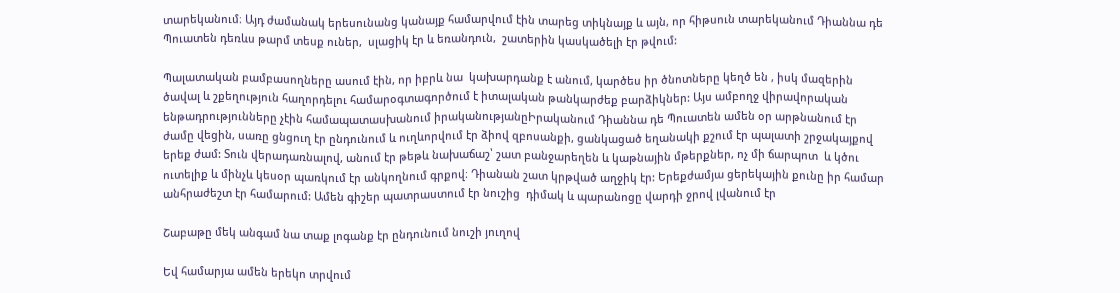տարեկանում։ Այդ ժամանակ երեսունանց կանայք համարվում էին տարեց տիկնայք և այն, որ հիթսուն տարեկանում Դիաննա դե Պուատեն դեռևս թարմ տեսք ուներ,  սլացիկ էր և եռանդուն,  շատերին կասկածելի էր թվում:

Պալատական բամբասողները ասում էին, որ իբրև նա  կախարդանք է անում, կարծես իր ծնոտները կեղծ են , իսկ մազերին ծավալ և շքեղություն հաղորդելու համարօգտագործում է իտալական թանկարժեք բարձիկներ: Այս ամբողջ վիրավորական ենթադրությունները չէին համապատասխանում իրականությանըԻրականում Դիաննա դե Պուատեն ամեն օր արթնանում էր ժամը վեցին, սառը ցնցուղ էր ընդունում և ուղևորվում էր ձիով զբոսանքի, ցանկացած եղանակի քշում էր պալատի շրջակայքով երեք ժամ: Տուն վերադառնալով, անում էր թեթև նախաճաշ՝ շատ բանջարեղեն և կաթնային մթերքներ, ոչ մի ճարպոտ  և կծու ուտելիք և մինչև կեսօր պառկում էր անկողնում գրքով։ Դիանան շատ կրթված աղջիկ էր: Երեքժամյա ցերեկային քունը իր համար անհրաժեշտ էր համարում: Ամեն գիշեր պատրաստում էր նուշից  դիմակ և պարանոցը վարդի ջրով լվանում էր

Շաբաթը մեկ անգամ նա տաք լոգանք էր ընդունում նուշի յուղով

Եվ համարյա ամեն երեկո տրվում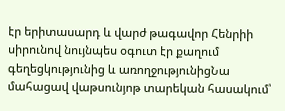էր երիտասարդ և վարժ թագավոր Հենրիի սիրունով նույնպես օգուտ էր քաղում գեղեցկությունից և առողջությունիցՆա մահացավ վաթսունյոթ տարեկան հասակում՝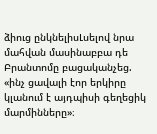ձիուց ընկնելիսԼսելով նրա մահվան մասինաբբա դե Բրանտոմը բացականչեց. «ինչ ցավալի էոր երկիրը կլանում է այդպիսի գեղեցիկ մարմինները»։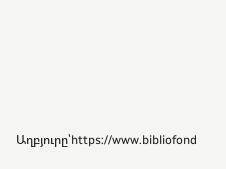Աղբյուրը՝https://www.bibliofond